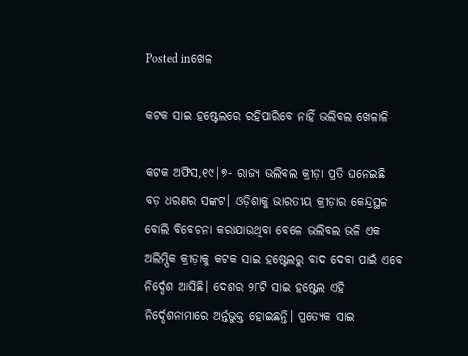Posted inଖେଳ

କଟକ ସାଇ ହଷ୍ଟେଲରେ ରହିପାରିବେ ନାହିଁ ଭଲିବଲ ଖେଳାଳି

କଟକ ଅଫିସ,୧୯|୭- ରାଜ୍ୟ ଭଲିବଲ କ୍ରୀଡ଼ା ପ୍ରତି ଘନେଇଛି ବଡ଼ ଧରଣର ସଙ୍କଟ। ଓଡ଼ିଶାକୁ ଭାରତୀୟ କ୍ରୀଡ଼ାର କେନ୍ଦ୍ରସ୍ଥଳ ବୋଲି ବିବେଚନା କରାଯାଉଥିବା ବେଳେ ଭଲିବଲ ଭଳି ଏକ ଅଲିମ୍ପିକ କ୍ରୀଡ଼ାକୁ କଟକ ସାଇ ହଷ୍ଟେଲରୁ ବାଦ ଦେବା ପାଇଁ ଏବେ ନିର୍ଦ୍ଦେଶ ଆସିଛି। ଦେଶର ୨୮ଟି ସାଇ ହଷ୍ଟେଲ ଏହି ନିର୍ଦ୍ଦେଶନାମାରେ ଅର୍ନ୍ତଭୁକ୍ତ ହୋଇଛନ୍ତି। ପ୍ରତ୍ୟେକ ସାଇ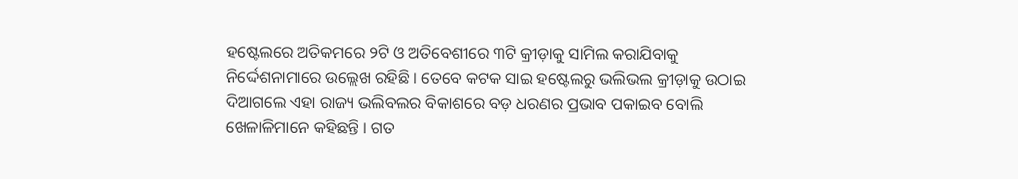ହଷ୍ଟେଲରେ ଅତିକମରେ ୨ଟି ଓ ଅତିବେଶୀରେ ୩ଟି କ୍ରୀଡ଼ାକୁ ସାମିଲ କରାଯିବାକୁ ନିର୍ଦ୍ଦେଶନାମାରେ ଉଲ୍ଲେଖ ରହିଛି । ତେବେ କଟକ ସାଇ ହଷ୍ଟେଲରୁ ଭଲିଭଲ କ୍ରୀଡ଼ାକୁ ଉଠାଇ ଦିଆଗଲେ ଏହା ରାଜ୍ୟ ଭଲିବଲର ବିକାଶରେ ବଡ଼ ଧରଣର ପ୍ରଭାବ ପକାଇବ ବୋଲି ଖେଳାଳିମାନେ କହିଛନ୍ତି । ଗତ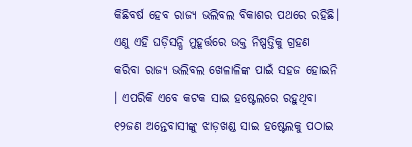କିଛିବର୍ଷ ହେବ ରାଜ୍ୟ ଭଲିବଲ ବିକାଶର ପଥରେ ରହିଛି। ଏଣୁ ଏହି ଘଡ଼ିସନ୍ଧି ମୁହୂର୍ତ୍ତରେ ଉକ୍ତ ନିଷ୍ପତ୍ତିକୁ ଗ୍ରହଣ କରିବା ରାଜ୍ୟ ଭଲିବଲ ଖେଳାଳିଙ୍କ ପାଇଁ ସହଜ ହୋଇନି । ଏପରିକି ଏବେ କଟକ ସାଇ ହଷ୍ଟେଲରେ ରହୁଥିବା ୧୨ଜଣ ଅନ୍ତେବାସୀଙ୍କୁ ଝାଡ଼ଖଣ୍ଡ ସାଇ ହଷ୍ଟେଲକୁ ପଠାଇ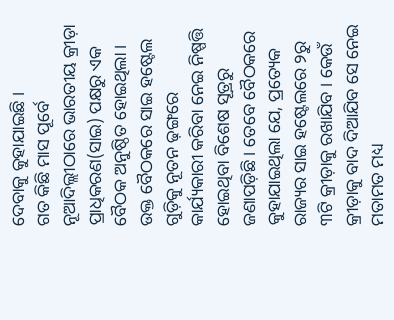ଦେବାକୁ କୁହାଯାଇଛି ।
ଗତ କିଛି ମାସ ପୂର୍ବେ ନୂଆଦିଲ୍ଲୀଠାରେ ଭାରତୀୟ କ୍ରୀଡ଼ା ପ୍ରାଧିକରଣ(ସାଇ) ପକ୍ଷରୁ ଏକ ବୈଠକ ଅନୁଷ୍ଠିତ ହୋଇଥିଲା । ଉକ୍ତ ବୈଠକରେ ସାଇ ହଷ୍ଟେଲ ଗୁଡ଼ିକୁ ନୂତନ ଢ଼ଙ୍ଗରେ କାର୍ଯ୍ୟକାରୀ କରିବା ନେଇ ନିଷ୍ପତ୍ତି ହୋଇଥିବା ବିଶେଷ ସୂତ୍ରରୁ ଜଣାପଡ଼ିଛି । ତେବେ ବୈଠକରେ କୁହାଯାଇଥିଲା ଯେ, ପ୍ରତ୍ୟେକ ରାଜ୍ୟର ସାଇ ହଷ୍ଟେଲରେ ୨ରୁ ୩ଟି କ୍ରୀଡ଼ାକୁ ରଖାଯିବ । କେଉଁ କ୍ରୀଡ଼ାକୁ ବାଦ ଦିଆଯିବ ସେ ନେଇ ମତାମତ ମଧ୍ୟ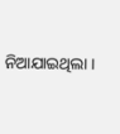ନିଆଯାଇଥିଲା ।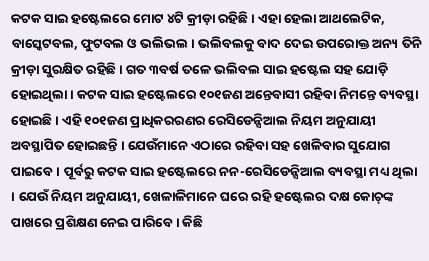କଟକ ସାଇ ହଷ୍ଟେଲରେ ମୋଟ ୪ଟି କ୍ରୀଡ଼ା ରହିଛି । ଏହା ହେଲା ଆଥଲେଟିକ, ବାସ୍କେଟବଲ, ଫୁଟବଲ ଓ ଭଲିଭଲ । ଭଲିବଲକୁ ବାଦ ଦେଇ ଉପରୋକ୍ତ ଅନ୍ୟ ତିନି କ୍ରୀଡ଼ା ସୁରକ୍ଷିତ ରହିଛି । ଗତ ୩ବର୍ଷ ତଳେ ଭଲିବଲ ସାଇ ହଷ୍ଟେଲ ସହ ଯୋଡ଼ି ହୋଇଥିଲା । କଟକ ସାଇ ହଷ୍ଟେଲରେ ୧୦୧ଜଣ ଅନ୍ତେବାସୀ ରହିବା ନିମନ୍ତେ ବ୍ୟବସ୍ଥା ହୋଇଛି । ଏହି ୧୦୧ଜଣ ପ୍ରାଧିକରରଣର ରେସିଡେନ୍ସିଆଲ ନିୟମ ଅନୁଯାୟୀ ଅବସ୍ଥାପିତ ହୋଇଛନ୍ତି । ଯେଉଁମାନେ ଏଠାରେ ରହିବା ସହ ଖେଳିବାର ସୁଯୋଗ ପାଇବେ । ପୂର୍ବରୁ କଟକ ସାଇ ହଷ୍ଟେଲରେ ନନ-ରେସିଡେନ୍ସିଆଲ ବ୍ୟବସ୍ଥା ମଧ୍ୟ ଥିଲା । ଯେଉଁ ନିୟମ ଅନୁଯାୟୀ, ଖେଳାଳିମାନେ ଘରେ ରହି ହଷ୍ଟେଲର ଦକ୍ଷ କୋଚ୍‌ଙ୍କ ପାଖରେ ପ୍ରଶିକ୍ଷଣ ନେଇ ପାରିବେ । କିଛି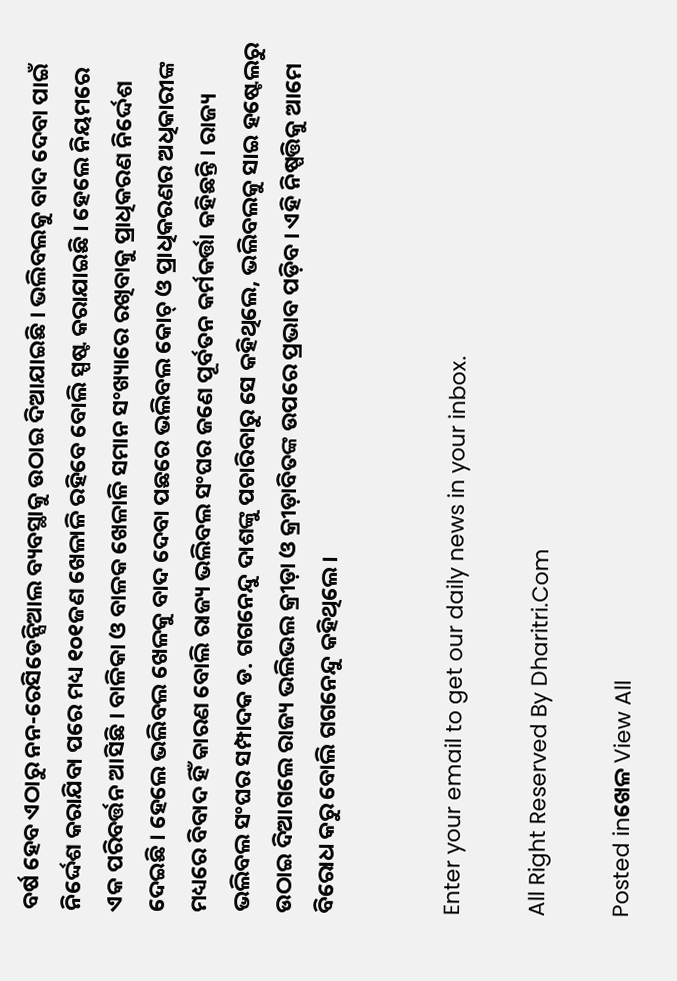ବର୍ଷ ହେବ ଏଠାରୁ ନନ-ରେସିଡେନ୍ସିଆଲ ବ୍ୟବସ୍ଥାକୁ ଉଠାଇ ଦିଆଯାଇଛି । ଭଲିବଲକୁ ବାଦ ଦେବା ପାଇଁ ନିର୍ଦ୍ଦେଶ କରାଯିବା ପରେ ମଧ୍ୟ ୧୦୧ଜଣ ଖେଳାଳି ରହିବେ ବୋଲି ସ୍ପଷ୍ଟ କରାଯାଇଛି । ହେଲେ ନିୟମରେ ଏକ ପରିବର୍ତ୍ତନ ଆସିଛି । ବାଳିକା ଓ ବାଳକ ଖେଳାଳି ସମାନ ସଂଖ୍ୟାରେ ରଖିବାକୁ ପ୍ରାଧିକରଣ ନିର୍ଦ୍ଦେଶ ଦେଇଛି । ହେଲେ ଭଲିବଲ ଖେଳକୁ ବାଦ ଦେବା ପଛରେ ଭଲିବଲ କୋଚ୍‌ ଓ ପ୍ରାଧିକରଣର ଅଧିକାରୀଙ୍କ ମଧ୍ୟରେ ବିବାଦ ହିଁ କାରଣ ବୋଲି ରାଜ୍ୟ ଭଲିବଲ ସଂଘର ଜଣେ ପୂର୍ବତନ କର୍ମକର୍ତ୍ତା କହିଛନ୍ତି । ରାଜ୍ୟ ଭଲିବଲ ସଂଘର ସମ୍ପାଦକ ଡ. ଗଗନେନ୍ଦୁ ଦାଶଙ୍କୁ ପଚାରିବାରୁ ସେ କହିଥିଲେ, ଭଲିବଲକୁ ସାଇ ହଷ୍ଟେଲରୁ ଉଠାଇ ଦିଆଗଲେ ରାଜ୍ୟ ଭଲିଭଲ କ୍ରୀଡ଼ା ଓ କ୍ରୀଡ଼ାବିତଙ୍କ ଉପରେ ପ୍ରଭାବ ପଡ଼ିବ । ଏହି ନିଷ୍ପତ୍ତିକୁ ଆମେ ବିରୋଧ କରୁ ବୋଲି ଗଗନେନ୍ଦୁ କହିଥିଲେ ।


Enter your email to get our daily news in your inbox.

All Right Reserved By Dharitri.Com

Posted inଖେଳ View All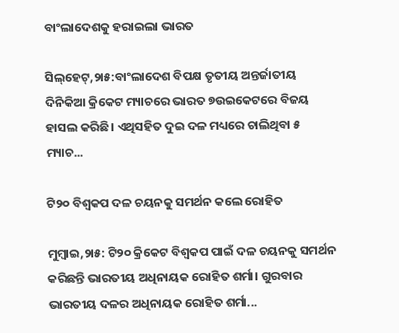ବାଂଲାଦେଶକୁ ହରାଇଲା ଭାରତ

ସିଲ୍‌ହେଟ୍‌,୨ା୫:ବାଂଲାଦେଶ ବିପକ୍ଷ ତୃତୀୟ ଅନ୍ତର୍ଜାତୀୟ ଦିନିକିଆ କ୍ରିକେଟ ମ୍ୟାଚରେ ଭାରତ ୭ଉଇକେଟରେ ବିଜୟ ହାସଲ କରିଛି। ଏଥିସହିତ ଦୁଇ ଦଳ ମଧ୍ୟରେ ଚାଲିଥିବା ୫ ମ୍ୟାଚ...

ଟି୨୦ ବିଶ୍ୱକପ ଦଳ ଚୟନକୁ ସମର୍ଥନ କଲେ ରୋହିତ

ମୁମ୍ବାଇ,୨ା୫: ଟି୨୦ କ୍ରିକେଟ ବିଶ୍ୱକପ ପାଇଁ ଦଳ ଚୟନକୁ ସମର୍ଥନ କରିଛନ୍ତି ଭାରତୀୟ ଅଧିନାୟକ ରୋହିତ ଶର୍ମା। ଗୁରବାର ଭାରତୀୟ ଦଳର ଅଧିନାୟକ ରୋହିତ ଶର୍ମା...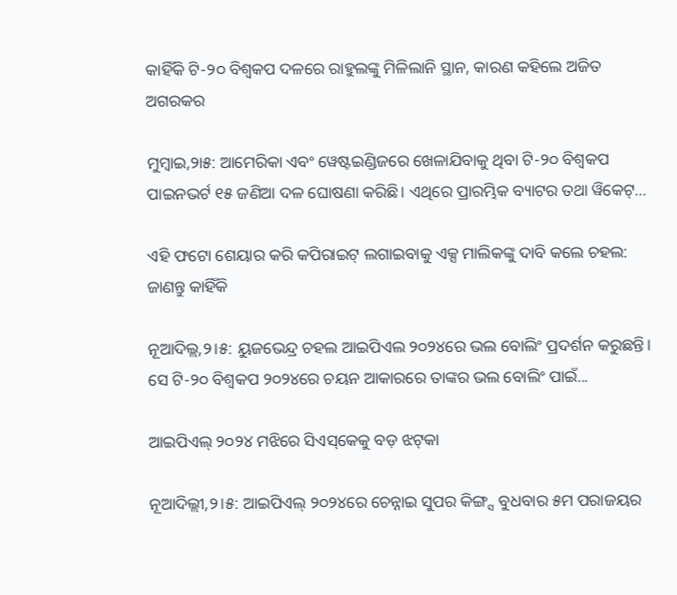କାହିଁକି ଟି-୨୦ ବିଶ୍ୱକପ ଦଳରେ ରାହୁଲଙ୍କୁ ମିଳିଲାନି ସ୍ଥାନ, କାରଣ କହିଲେ ଅଜିତ ଅଗରକର

ମୁମ୍ବାଇ,୨ା୫: ଆମେରିକା ଏବଂ ୱେଷ୍ଟଇଣ୍ଡିଜରେ ଖେଳାଯିବାକୁ ଥିବା ଟି-୨୦ ବିଶ୍ୱକପ ପାଇନଭର୍ଟ ୧୫ ଜଣିଆ ଦଳ ଘୋଷଣା କରିଛି। ଏଥିରେ ପ୍ରାରମ୍ଭିକ ବ୍ୟାଟର ତଥା ୱିକେଟ୍...

ଏହି ଫଟୋ ଶେୟାର କରି କପିରାଇଟ୍‌ ଲଗାଇବାକୁ ଏକ୍ସ ମାଲିକଙ୍କୁ ଦାବି କଲେ ଚହଲ: ଜାଣନ୍ତୁ କାହିଁକି

ନୂଆଦିଲ୍ଲ,୨।୫: ୟୁଜଭେନ୍ଦ୍ର ଚହଲ ଆଇପିଏଲ ୨୦୨୪ରେ ଭଲ ବୋଲିଂ ପ୍ରଦର୍ଶନ କରୁଛନ୍ତି। ସେ ଟି-୨୦ ବିଶ୍ୱକପ ୨୦୨୪ରେ ଚୟନ ଆକାରରେ ତାଙ୍କର ଭଲ ବୋଲିଂ ପାଇଁ...

ଆଇପିଏଲ୍‌ ୨୦୨୪ ମଝିରେ ସିଏସ୍‌କେକୁ ବଡ଼ ଝଟ୍‌କା

ନୂଆଦିଲ୍ଲୀ,୨।୫: ଆଇପିଏଲ୍‌ ୨୦୨୪ରେ ଚେନ୍ନାଇ ସୁପର କିଙ୍ଗ୍ସ ବୁଧବାର ୫ମ ପରାଜୟର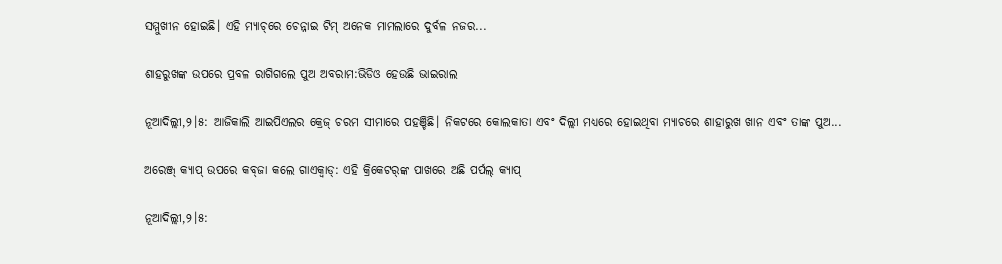ସମ୍ମୁଖୀନ ହୋଇଛି। ଏହି ମ୍ୟାଚ୍‌ରେ ଚେନ୍ନାଇ ଟିମ୍‌ ଅନେକ ମାମଲାରେ ଦୁର୍ବଳ ନଜର...

ଶାହରୁଖଙ୍କ ଉପରେ ପ୍ରବଳ ରାଗିଗଲେ ପୁଅ ଅବରାମ:ଭିଡିଓ ହେଉଛି ଭାଇରାଲ

ନୂଆଦିଲ୍ଲୀ,୨।୫: ଆଜିକାଲି ଆଇପିଏଲର କ୍ରେଜ୍‌ ଚରମ ସୀମାରେ ପହଞ୍ଚିଛି। ନିକଟରେ କୋଲକାତା ଏବଂ ଦିଲ୍ଲୀ ମଧ୍ୟରେ ହୋଇଥିବା ମ୍ୟାଚରେ ଶାହାରୁଖ ଖାନ ଏବଂ ତାଙ୍କ ପୁଅ...

ଅରେଞ୍ଜ୍‌ କ୍ୟାପ୍‌ ଉପରେ କବ୍‌ଜା କଲେ ଗାଏକ୍ୱାଡ୍‌: ଏହି କ୍ରିକେଟର୍‌ଙ୍କ ପାଖରେ ଅଛି ପର୍ପଲ୍‌ କ୍ୟାପ୍‌

ନୂଆଦିଲ୍ଲୀ,୨।୫: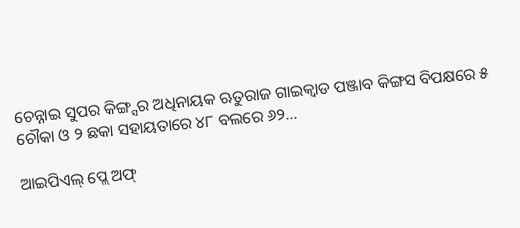ଚେନ୍ନାଇ ସୁପର କିଙ୍ଗ୍ସର ଅଧିନାୟକ ଋତୁରାଜ ଗାଇକ୍ୱାଡ ପଞ୍ଜାବ କିଙ୍ଗସ ବିପକ୍ଷରେ ୫ ଚୌକା ଓ ୨ ଛକା ସହାୟତାରେ ୪୮ ବଲରେ ୬୨...

ଆଇପିଏଲ୍‌ ପ୍ଲେ ଅଫ୍‌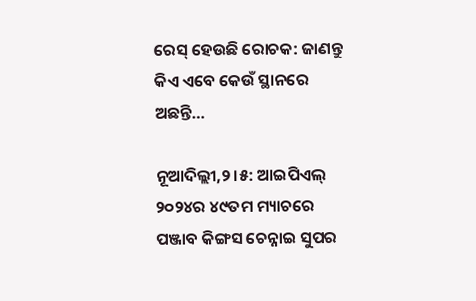ରେସ୍‌ ହେଉଛି ରୋଚକ: ଜାଣନ୍ତୁ କିଏ ଏବେ କେଉଁ ସ୍ଥାନରେ ଅଛନ୍ତି…

ନୂଆଦିଲ୍ଲୀ,୨।୫: ଆଇପିଏଲ୍‌ ୨୦୨୪ର ୪୯ତମ ମ୍ୟାଚରେ ପଞ୍ଜାବ କିଙ୍ଗସ ଚେନ୍ନାଇ ସୁପର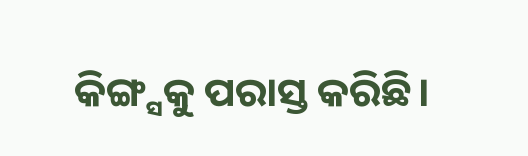କିଙ୍ଗ୍ସକୁ ପରାସ୍ତ କରିଛି।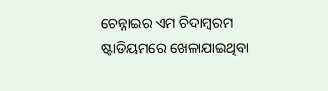ଚେନ୍ନାଇର ଏମ ଚିଦାମ୍ବରମ ଷ୍ଟାଡିୟମରେ ଖେଳାଯାଇଥିବା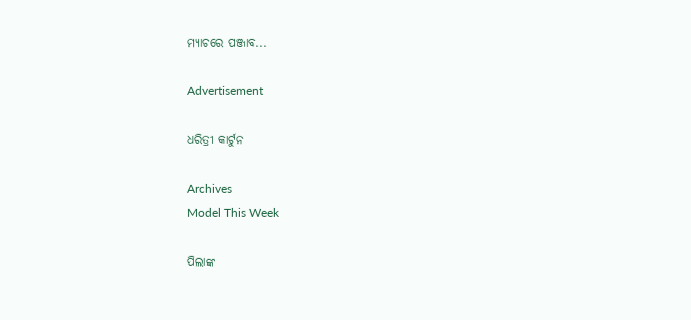ମ୍ୟାଚରେ ପଞ୍ଜାବ...

Advertisement

ଧରିତ୍ରୀ କାର୍ଟୁନ

Archives
Model This Week

ପିଲାଙ୍କ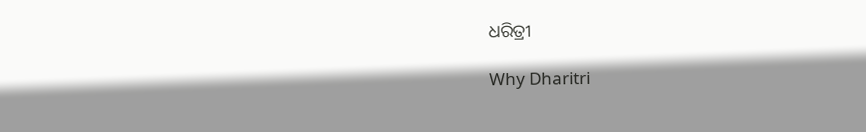ଧରିତ୍ରୀ

Why Dharitri